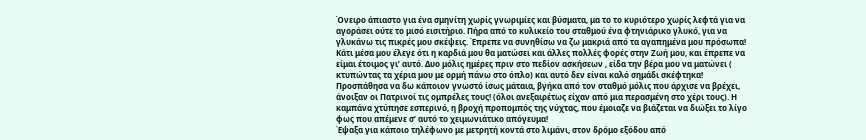Όνειρο άπιαστο για ένα σμηνίτη χωρίς γνωριμίες και βύσματα, μα το το κυριότερο χωρίς λεφτά για να αγοράσει ούτε το μισό εισιτήριο. Πήρα από το κυλικείο του σταθμού ένα φτηνιάρικο γλυκό, για να γλυκάνω τις πικρές μου σκέψεις. Έπρεπε να συνηθίσω να ζω μακριά από τα αγαπημένα μου πρόσωπα! Κάτι μέσα μου έλεγε ότι η καρδιά μου θα ματώσει και άλλες πολλές φορές στην Ζωή μου, και έπρεπε να είμαι έτοιμος γι’ αυτό. Δυο μόλις ημέρες πριν στο πεδίον ασκήσεων , είδα την βέρα μου να ματώνει ( κτυπώντας τα χέρια μου με ορμή πάνω στο όπλο) και αυτό δεν είναι καλό σημάδι σκέφτηκα! Προσπάθησα να δω κάποιον γνωστό ίσως μάταια, βγήκα από τον σταθμό μόλις που άρχισε να βρέχει, άνοιξαν οι Πατρινοί τις ομπρέλες τους! (όλοι ανεξαιρέτως είχαν από μια περασμένη στο χέρι τους). Η καμπάνα χτύπησε εσπερινό, η βροχή προπομπός της νύχτας, που έμοιαζε να βιάζεται να διώξει το λίγο φως που απέμενε σ’ αυτό το χειμωνιάτικο απόγευμα!
Έψαξα για κάποιο τηλέφωνο με μετρητή κοντά στο λιμάνι, στον δρόμο εξόδου από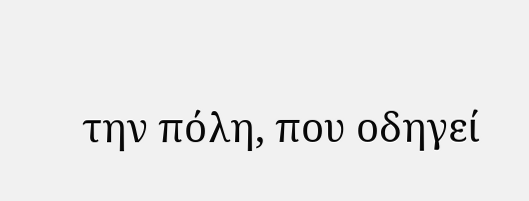την πόλη, που οδηγεί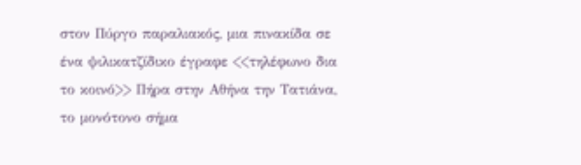στον Πύργο παραλιακός, μια πινακίδα σε ένα ψιλικατζίδικο έγραφε <<τηλέφωνο δια το κοινό>> Πήρα στην Αθήνα την Τατιάνα, το μονότονο σήμα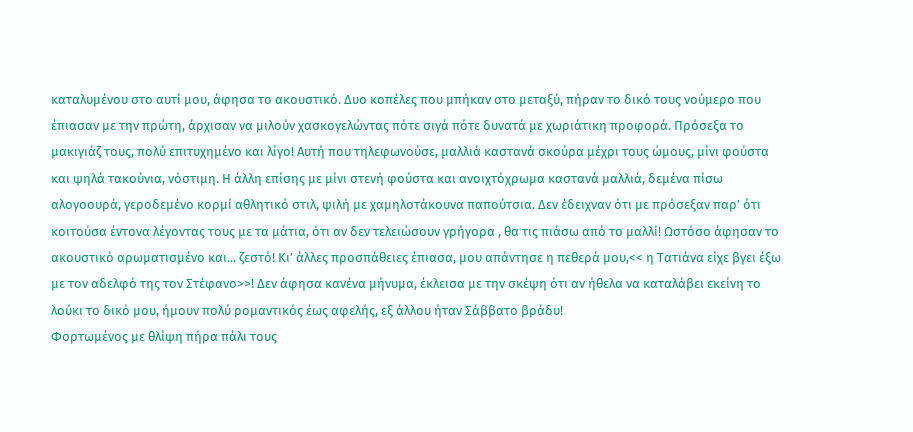καταλυμένου στο αυτί μου, άφησα το ακουστικό. Δυο κοπέλες που μπήκαν στο μεταξύ, πήραν το δικό τους νούμερο που έπιασαν με την πρώτη, άρχισαν να μιλούν χασκογελώντας πότε σιγά πότε δυνατά με χωριάτικη προφορά. Πρόσεξα το μακιγιάζ τους, πολύ επιτυχημένο και λίγο! Αυτή που τηλεφωνούσε, μαλλιά καστανά σκούρα μέχρι τους ώμους, μίνι φούστα και ψηλά τακούνια, νόστιμη. Η άλλη επίσης με μίνι στενή φούστα και ανοιχτόχρωμα καστανά μαλλιά, δεμένα πίσω αλογοουρά, γεροδεμένο κορμί αθλητικό στιλ, ψιλή με χαμηλοτάκουνα παπούτσια. Δεν έδειχναν ότι με πρόσεξαν παρ’ ότι κοιτούσα έντονα λέγοντας τους με τα μάτια, ότι αν δεν τελειώσουν γρήγορα , θα τις πιάσω από το μαλλί! Ωστόσο άφησαν το ακουστικό αρωματισμένο και... ζεστό! Κι’ άλλες προσπάθειες έπιασα, μου απάντησε η πεθερά μου,<< η Τατιάνα είχε βγει έξω με τον αδελφό της τον Στέφανο>>! Δεν άφησα κανένα μήνυμα, έκλεισα με την σκέψη ότι αν ήθελα να καταλάβει εκείνη το λούκι το δικό μου, ήμουν πολύ ρομαντικός έως αφελής, εξ άλλου ήταν Σάββατο βράδυ!
Φορτωμένος με θλίψη πήρα πάλι τους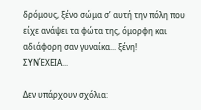δρόμους, ξένο σώμα σ’ αυτή την πόλη που είχε ανάψει τα φώτα της, όμορφη και αδιάφορη σαν γυναίκα... ξένη!
ΣΥΝΈΧΕΙΑ...

Δεν υπάρχουν σχόλια: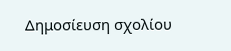Δημοσίευση σχολίου